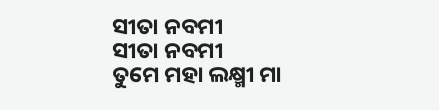ସୀତା ନବମୀ
ସୀତା ନବମୀ
ତୁମେ ମହା ଲକ୍ଷ୍ମୀ ମା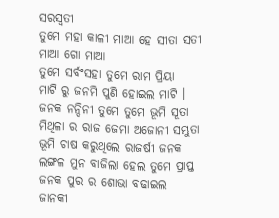ସରସ୍ଵତୀ
ତୁମେ ମହା କାଳୀ ମାଆ ହେ ସୀତା ସତୀ
ମାଆ ଗୋ ମାଆ
ତୁମେ ସର୍ବଂସହା ତୁମେ ରାମ ପ୍ରିୟା
ମାଟି ରୁ ଜନମି ପୁଣି ହୋଇଲ ମାଟି ।
ଜନକ ନନ୍ଦିନୀ ତୁମେ ତୁମେ ଭୂମି ସୂତା
ମିଥିଳା ର ରାଜ ଜେମା ଅଜୋନୀ ସମ୍ଭୁତା
ଭୂମି ଚାଷ କରୁଥିଲେ ରାଜର୍ଷୀ ଜନକ
ଲଙ୍ଗଳ ମୁନ ବାଜିଲା ହେଲ ତୁମେ ପ୍ରାପ୍ତ
ଜନକ ପୁର ର ଶୋଭା ବଢାଇଲ
ଜାନକୀ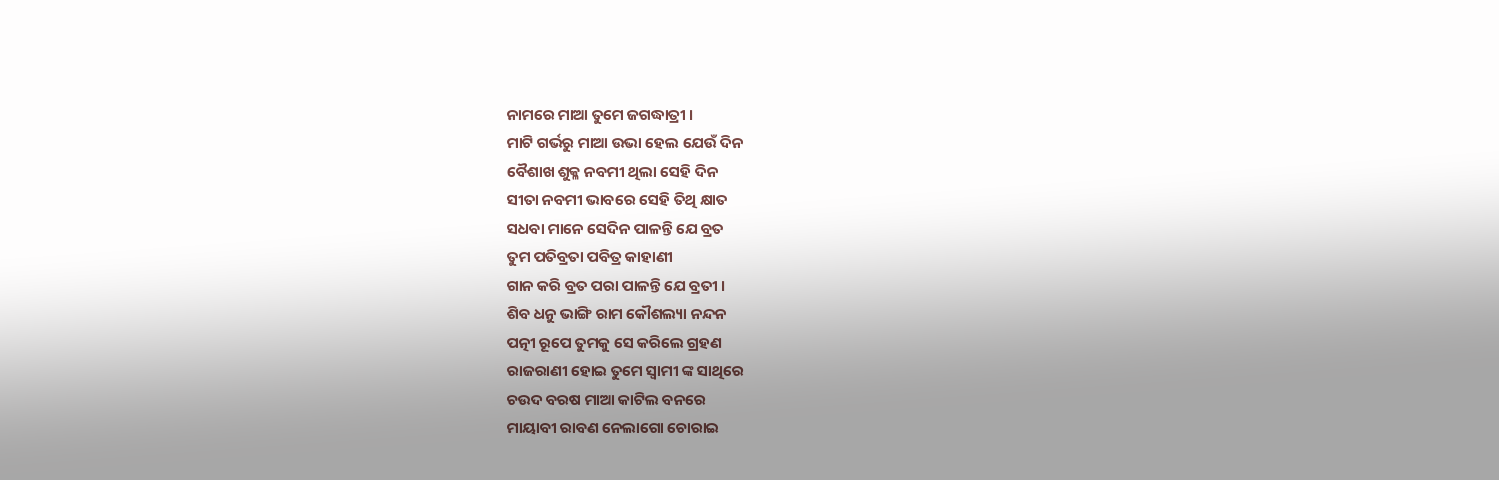ନାମରେ ମାଆ ତୁମେ ଜଗଦ୍ଧାତ୍ରୀ ।
ମାଟି ଗର୍ଭରୁ ମାଆ ଉଭା ହେଲ ଯେଉଁ ଦିନ
ବୈଶାଖ ଶୁକ୍ଳ ନବମୀ ଥିଲା ସେହି ଦିନ
ସୀତା ନବମୀ ଭାବରେ ସେହି ତିଥି କ୍ଷାତ
ସଧବା ମାନେ ସେଦିନ ପାଳନ୍ତି ଯେ ବ୍ରତ
ତୁମ ପତିବ୍ରତା ପବିତ୍ର କାହାଣୀ
ଗାନ କରି ବ୍ରତ ପରା ପାଳନ୍ତି ଯେ ବ୍ରତୀ ।
ଶିବ ଧନୁ ଭାଙ୍ଗି ରାମ କୌଶଲ୍ୟା ନନ୍ଦନ
ପତ୍ନୀ ରୂପେ ତୁମକୁ ସେ କରିଲେ ଗ୍ରହଣ
ରାଜରାଣୀ ହୋଇ ତୁମେ ସ୍ବାମୀ ଙ୍କ ସାଥିରେ
ଚଉଦ ବରଷ ମାଆ କାଟିଲ ବନରେ
ମାୟାବୀ ରାବଣ ନେଲାଗୋ ଚୋରାଇ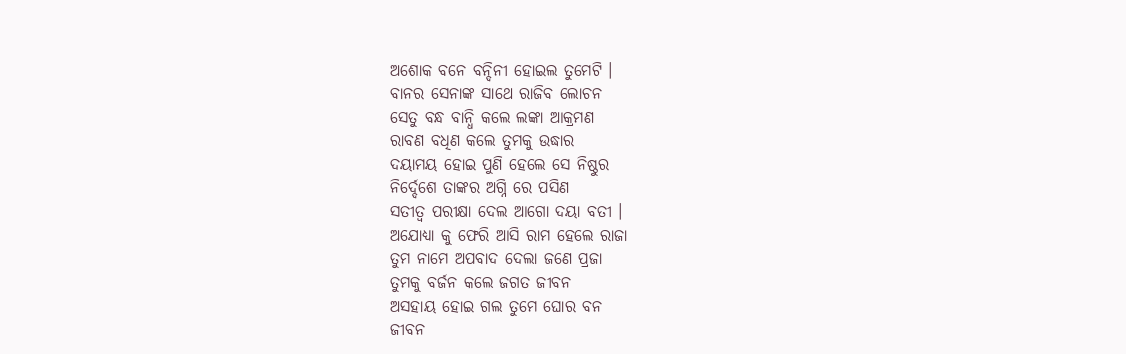ଅଶୋକ ବନେ ବନ୍ଦିନୀ ହୋଇଲ ତୁମେଟି ।
ବାନର ସେନାଙ୍କ ସାଥେ ରାଜିବ ଲୋଚନ
ସେତୁ ବନ୍ଧ ବାନ୍ଧି କଲେ ଲଙ୍କା ଆକ୍ରମଣ
ରାବଣ ବଧିଣ କଲେ ତୁମକୁ ଉଦ୍ଧାର
ଦୟାମୟ ହୋଇ ପୁଣି ହେଲେ ସେ ନିଷ୍ଠୁର
ନିର୍ଦ୍ଦେଶେ ତାଙ୍କର ଅଗ୍ନି ରେ ପସିଣ
ସତୀତ୍ୱ ପରୀକ୍ଷା ଦେଲ ଆଗୋ ଦୟା ବତୀ ।
ଅଯୋଧ୍ୟା କୁ ଫେରି ଆସି ରାମ ହେଲେ ରାଜା
ତୁମ ନାମେ ଅପବାଦ ଦେଲା ଜଣେ ପ୍ରଜା
ତୁମକୁ ବର୍ଜନ କଲେ ଜଗତ ଜୀବନ
ଅସହାୟ ହୋଇ ଗଲ ତୁମେ ଘୋର ବନ
ଜୀବନ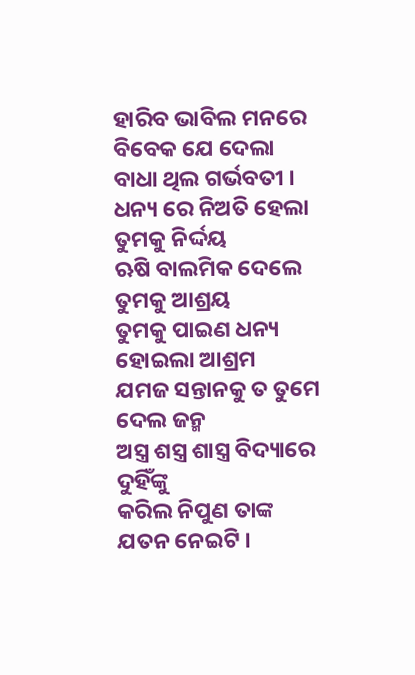ହାରିବ ଭାବିଲ ମନରେ
ବିବେକ ଯେ ଦେଲା ବାଧା ଥିଲ ଗର୍ଭବତୀ ।
ଧନ୍ୟ ରେ ନିଅତି ହେଲା ତୁମକୁ ନିର୍ଦ୍ଦୟ
ଋଷି ବାଲମିକ ଦେଲେ ତୁମକୁ ଆଶ୍ରୟ
ତୁମକୁ ପାଇଣ ଧନ୍ୟ ହୋଇଲା ଆଶ୍ରମ
ଯମଜ ସନ୍ତାନକୁ ତ ତୁମେ ଦେଲ ଜନ୍ମ
ଅସ୍ତ୍ର ଶସ୍ତ୍ର ଶାସ୍ତ୍ର ବିଦ୍ୟାରେ ଦୁହିଁଙ୍କୁ
କରିଲ ନିପୁଣ ତାଙ୍କ ଯତନ ନେଇଟି ।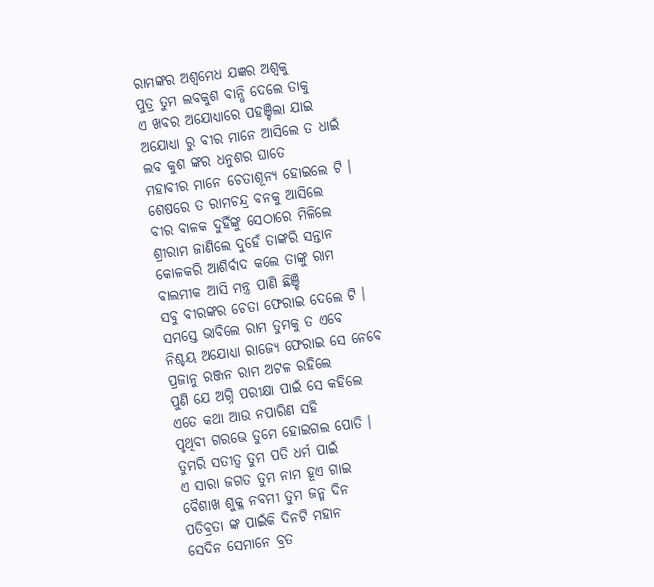ରାମଙ୍କର ଅଶ୍ଵମେଧ ଯଜ୍ଞର ଅଶ୍ବକୁ
ପୁତ୍ର ତୁମ ଲବକୁଶ ବାନ୍ଧି ଦେଲେ ତାକୁ
ଏ ଖବର ଅଯୋଧ୍ୟାରେ ପହଞ୍ଚିଲା ଯାଇ
ଅଯୋଧ୍ୟା ରୁ ବୀର ମାନେ ଆସିଲେ ତ ଧାଇଁ
ଲବ କୁଶ ଙ୍କର ଧନୁଶର ଘାତେ
ମହାବୀର ମାନେ ଚେତାଶୂନ୍ଯ ହୋଇଲେ ଟି ।
ଶେଷରେ ତ ରାମଚନ୍ଦ୍ର ବନକୁ ଆସିଲେ
ବୀର ବାଳକ ଦୁହିଁଙ୍କୁ ସେଠାରେ ମିଳିଲେ
ଶ୍ରୀରାମ ଜାଣିଲେ ଦୁହେଁ ତାଙ୍କରି ସନ୍ତାନ
କୋଳକରି ଆଶିର୍ବାଦ କଲେ ତାଙ୍କୁ ରାମ
ବାଲମୀକ ଆସି ମନ୍ତ୍ର ପାଣି ଛିଞ୍ଚି
ସବୁ ବୀରଙ୍କର ଚେତା ଫେରାଇ ଦେଲେ ଟି ।
ସମସ୍ତେ ଭାବିଲେ ରାମ ତୁମକୁ ତ ଏବେ
ନିଶ୍ଚୟ ଅଯୋଧ୍ୟା ରାଜ୍ୟେ ଫେରାଇ ସେ ନେବେ
ପ୍ରଜାନୁ ରଞ୍ଜନ ରାମ ଅଟଳ ରହିଲେ
ପୁଣି ଯେ ଅଗ୍ନି ପରୀକ୍ଷା ପାଇଁ ସେ କହିଲେ
ଏତେ କଥା ଆଉ ନପାରିଣ ସହି
ପୃଥିବୀ ଗରଭେ ତୁମେ ହୋଇଗଲ ପୋତି ।
ତୁମରି ସତୀତ୍ଵ ତୁମ ପତି ଧର୍ମ ପାଇଁ
ଏ ସାରା ଜଗତ ତୁମ ନାମ ହୂଏ ଗାଇ
ବୈଶାଖ ଶୁକ୍ଳ ନବମୀ ତୁମ ଜନ୍ମ ଦିନ
ପତିବ୍ରତା ଙ୍କ ପାଇଁକି ଦିନଟି ମହାନ
ସେଦିନ ସେମାନେ ବ୍ରତ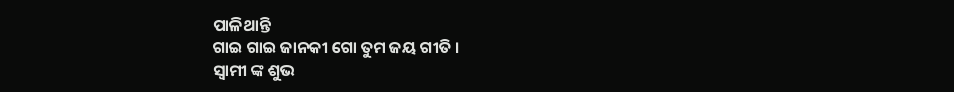ପାଳିଥାନ୍ତି
ଗାଇ ଗାଇ ଜାନକୀ ଗୋ ତୁମ ଜୟ ଗୀତି ।
ସ୍ବାମୀ ଙ୍କ ଶୁଭ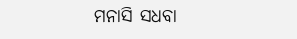ମନାସି ସଧବା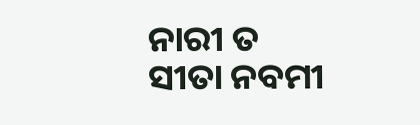ନାରୀ ତ
ସୀତା ନବମୀ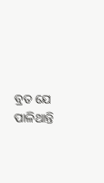ବ୍ରତ ଯେ ପାଳିଥାନ୍ତି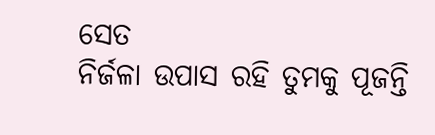ସେତ
ନିର୍ଜଳା ଉପାସ ରହି ତୁମକୁ ପୂଜନ୍ତି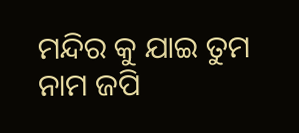ମନ୍ଦିର କୁ ଯାଇ ତୁମ ନାମ ଜପି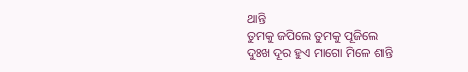ଥାନ୍ତି
ତୁମକୁ ଜପିଲେ ତୁମକୁ ପୂଜିଲେ
ଦୁଃଖ ଦୂର ହୁଏ ମାଗୋ ମିଳେ ଶାନ୍ତି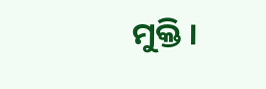ମୁକ୍ତି ।